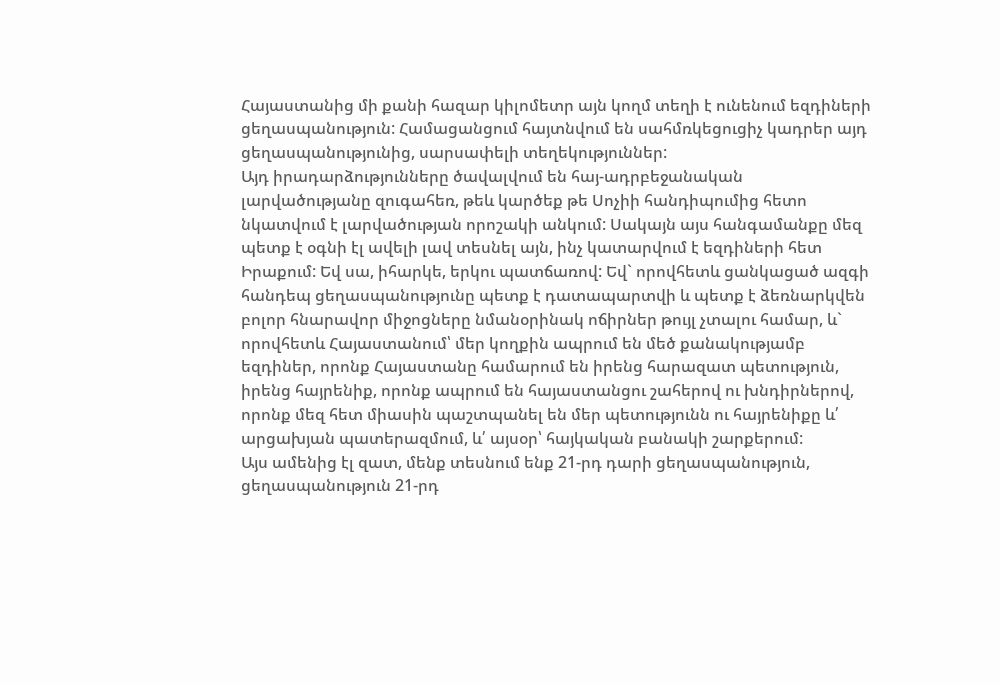Հայաստանից մի քանի հազար կիլոմետր այն կողմ տեղի է ունենում եզդիների ցեղասպանություն: Համացանցում հայտնվում են սահմռկեցուցիչ կադրեր այդ ցեղասպանությունից, սարսափելի տեղեկություններ:
Այդ իրադարձությունները ծավալվում են հայ-ադրբեջանական լարվածությանը զուգահեռ, թեև կարծեք թե Սոչիի հանդիպումից հետո նկատվում է լարվածության որոշակի անկում: Սակայն այս հանգամանքը մեզ պետք է օգնի էլ ավելի լավ տեսնել այն, ինչ կատարվում է եզդիների հետ Իրաքում: Եվ սա, իհարկե, երկու պատճառով: Եվ` որովհետև ցանկացած ազգի հանդեպ ցեղասպանությունը պետք է դատապարտվի և պետք է ձեռնարկվեն բոլոր հնարավոր միջոցները նմանօրինակ ոճիրներ թույլ չտալու համար, և` որովհետև Հայաստանում՝ մեր կողքին ապրում են մեծ քանակությամբ եզդիներ, որոնք Հայաստանը համարում են իրենց հարազատ պետություն, իրենց հայրենիք, որոնք ապրում են հայաստանցու շահերով ու խնդիրներով, որոնք մեզ հետ միասին պաշտպանել են մեր պետությունն ու հայրենիքը և՛ արցախյան պատերազմում, և՛ այսօր՝ հայկական բանակի շարքերում:
Այս ամենից էլ զատ, մենք տեսնում ենք 21-րդ դարի ցեղասպանություն, ցեղասպանություն 21-րդ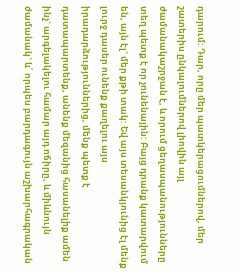դարում: Դար, որը մեր պատկերացումներով, մեր շատերիս ընկալումներով լիովին այլ ժամանակաշրջան է, և որում ցեղասպանությունները տեղ պետք է որ չունենային: Բայց դրանք կատարվում են, այն էլ` մեր քթի տակ: Եվ այս տեսանկյունից էլ մենք լուրջ դասեր ունենք քաղելու այս իրադարձություններից, մենք պետք է դատապարտենք, անենք մեզանից հասանելիք ամեն ինչ` արգելակելու համար այդ ոճիրը, և միևնույն ժամանակ` և՛ որպես բարդագույն աշխարհագրական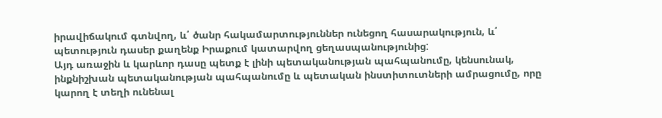իրավիճակում գտնվող, և՛ ծանր հակամարտություններ ունեցող հասարակություն, և՛ պետություն դասեր քաղենք Իրաքում կատարվող ցեղասպանությունից:
Այդ առաջին և կարևոր դասը պետք է լինի պետականության պահպանումը, կենսունակ, ինքնիշխան պետականության պահպանումը և պետական ինստիտուտների ամրացումը, որը կարող է տեղի ունենալ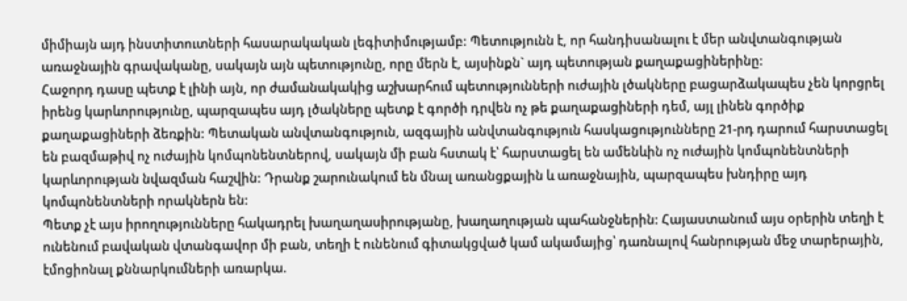միմիայն այդ ինստիտուտների հասարակական լեգիտիմությամբ: Պետությունն է, որ հանդիսանալու է մեր անվտանգության առաջնային գրավականը, սակայն այն պետությունը, որը մերն է, այսինքն` այդ պետության քաղաքացիներինը:
Հաջորդ դասը պետք է լինի այն, որ ժամանակակից աշխարհում պետությունների ուժային լծակները բացարձակապես չեն կորցրել իրենց կարևորությունը, պարզապես այդ լծակները պետք է գործի դրվեն ոչ թե քաղաքացիների դեմ, այլ լինեն գործիք քաղաքացիների ձեռքին: Պետական անվտանգություն, ազգային անվտանգություն հասկացությունները 21-րդ դարում հարստացել են բազմաթիվ ոչ ուժային կոմպոնենտներով, սակայն մի բան հստակ է՝ հարստացել են ամենևին ոչ ուժային կոմպոնենտների կարևորության նվազման հաշվին: Դրանք շարունակում են մնալ առանցքային և առաջնային, պարզապես խնդիրը այդ կոմպոնենտների որակներն են:
Պետք չէ այս իրողությունները հակադրել խաղաղասիրությանը, խաղաղության պահանջներին: Հայաստանում այս օրերին տեղի է ունենում բավական վտանգավոր մի բան, տեղի է ունենում գիտակցված կամ ակամայից՝ դառնալով հանրության մեջ տարերային, էմոցիոնալ քննարկումների առարկա.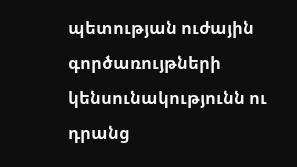պետության ուժային գործառույթների կենսունակությունն ու դրանց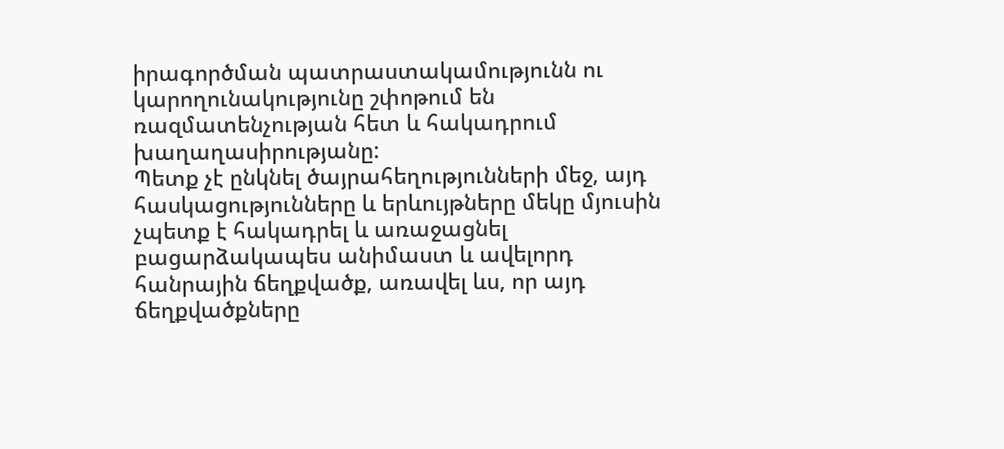իրագործման պատրաստակամությունն ու կարողունակությունը շփոթում են ռազմատենչության հետ և հակադրում խաղաղասիրությանը:
Պետք չէ ընկնել ծայրահեղությունների մեջ, այդ հասկացությունները և երևույթները մեկը մյուսին չպետք է հակադրել և առաջացնել բացարձակապես անիմաստ և ավելորդ հանրային ճեղքվածք, առավել ևս, որ այդ ճեղքվածքները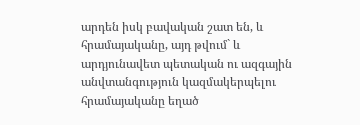արդեն իսկ բավական շատ են, և հրամայականը, այդ թվում` և արդյունավետ պետական ու ազգային անվտանգություն կազմակերպելու հրամայականը եղած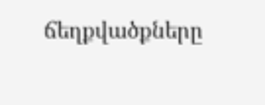ճեղքվածքները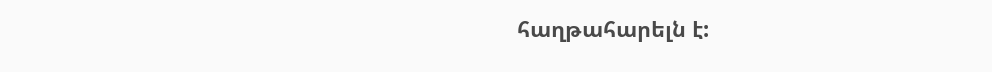հաղթահարելն է: